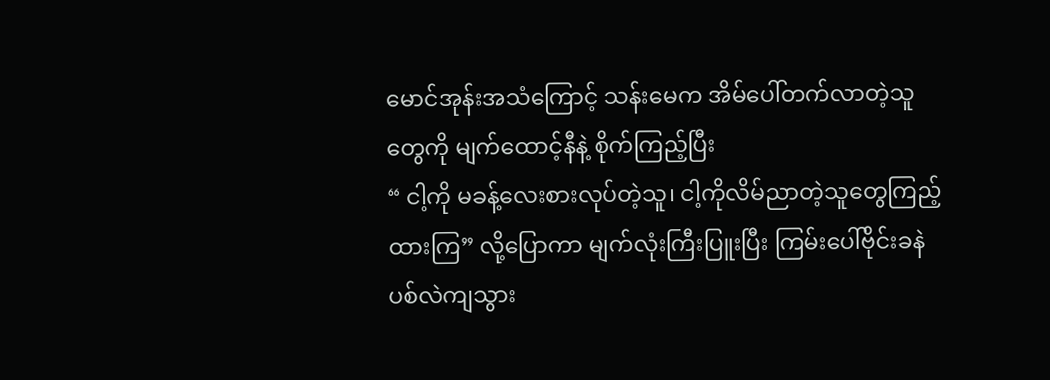မောင်အုန်းအသံကြောင့် သန်းမေက အိမ်ပေါ်တက်လာတဲ့သူတွေကို မျက်ထောင့်နီနဲ့ စိုက်ကြည့်ပြီး
“ ငါ့ကို မခန့်လေးစားလုပ်တဲ့သူ၊ ငါ့ကိုလိမ်ညာတဲ့သူတွေကြည့်ထားကြ” လို့ပြောကာ မျက်လုံးကြီးပြူးပြီး ကြမ်းပေါ်ဗိုင်းခနဲပစ်လဲကျသွား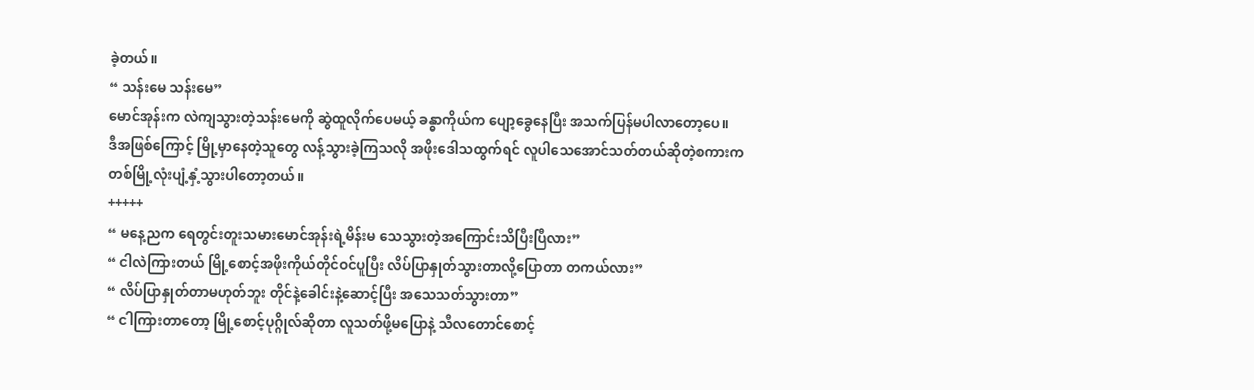ခဲ့တယ်။
“ သန်းမေ သန်းမေ”
မောင်အုန်းက လဲကျသွားတဲ့သန်းမေကို ဆွဲထူလိုက်ပေမယ့် ခန္ဓာကိုယ်က ပျော့ခွေနေပြီး အသက်ပြန်မပါလာတော့ပေ။
ဒီအဖြစ်ကြောင့် မြို့မှာနေတဲ့သူတွေ လန့်သွားခဲ့ကြသလို အဖိုးဒေါသထွက်ရင် လူပါသေအောင်သတ်တယ်ဆိုတဲ့စကားက တစ်မြို့လုံးပျံ့နှံ့သွားပါတော့တယ်။
+++++
“ မနေ့ညက ရေတွင်းတူးသမားမောင်အုန်းရဲ့မိန်းမ သေသွားတဲ့အကြောင်းသိပြီးပြီလား”
“ ငါလဲကြားတယ် မြို့စောင့်အဖိုးကိုယ်တိုင်ဝင်ပူပြီး လိပ်ပြာနှုတ်သွားတာလို့ပြောတာ တကယ်လား”
“ လိပ်ပြာနှုတ်တာမဟုတ်ဘူး တိုင်နဲ့ခေါင်းနဲ့ဆောင့်ပြီး အသေသတ်သွားတာ”
“ ငါကြားတာတော့ မြို့စောင့်ပုဂ္ဂိုလ်ဆိုတာ လူသတ်ဖို့မပြောနဲ့ သီလတောင်စောင့်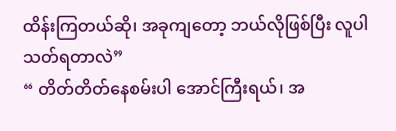ထိန်းကြတယ်ဆို၊ အခုကျတော့ ဘယ်လိုဖြစ်ပြီး လူပါသတ်ရတာလဲ”
“ တိတ်တိတ်နေစမ်းပါ အောင်ကြီးရယ်၊ အ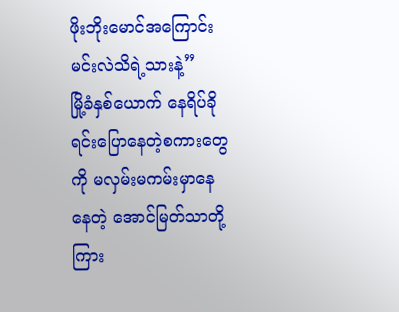ဖိုးဘိုးမောင်အကြောင်းမင်းလဲသိရဲ့သားနဲ့”
မြို့ခံနှစ်ယောက် နေရိပ်ခိုရင်းပြောနေတဲ့စကားတွေကို မလှမ်းမကမ်းမှာနေနေတဲ့ အောင်မြတ်သာတို့ကြား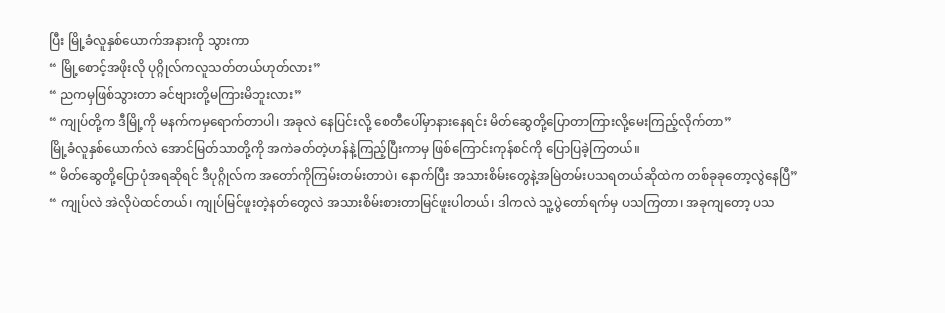ပြီး မြို့ခံလူနှစ်ယောက်အနားကို သွားကာ
“ မြို့စောင့်အဖိုးလို ပုဂ္ဂိုလ်ကလူသတ်တယ်ဟုတ်လား”
“ ညကမှဖြစ်သွားတာ ခင်ဗျားတို့မကြားမိဘူးလား”
“ ကျုပ်တို့က ဒီမြို့ကို မနက်ကမှရောက်တာပါ၊ အခုလဲ နေပြင်းလို့ စေတီပေါ်မှာနားနေရင်း မိတ်ဆွေတို့ပြောတာကြားလို့မေးကြည့်လိုက်တာ”
မြို့ခံလူနှစ်ယောက်လဲ အောင်မြတ်သာတို့ကို အကဲခတ်တဲ့ဟန်နဲ့ကြည့်ပြီးကာမှ ဖြစ်ကြောင်းကုန်စင်ကို ပြောပြခဲ့ကြတယ်။
“ မိတ်ဆွေတို့ပြောပုံအရဆိုရင် ဒီပုဂ္ဂိုလ်က အတော်ကိုကြမ်းတမ်းတာပဲ၊ နောက်ပြီး အသားစိမ်းတွေနဲ့အမြဲတမ်းပသရတယ်ဆိုထဲက တစ်ခုခုတော့လွဲနေပြီ”
“ ကျုပ်လဲ အဲလိုပဲထင်တယ်၊ ကျုပ်မြင်ဖူးတဲ့နတ်တွေလဲ အသားစိမ်းစားတာမြင်ဖူးပါတယ်၊ ဒါကလဲ သူ့ပွဲတော်ရက်မှ ပသကြတာ၊ အခုကျတော့ ပသ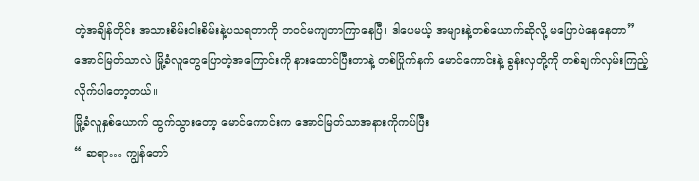တဲ့အချိန်တိုင်း အသားစိမ်းငါးစိမ်းနဲ့ပသရတာကို ဘဝင်မကျတာကြာနေပြီ၊ ဒါပေမယ့် အများနဲ့တစ်ယောက်ဆိုလို့ မပြောပဲနေနေတာ”
အောင်မြတ်သာလဲ မြို့ခံလူတွေပြောတဲ့အကြောင်းကို နားထောင်ပြီးတာနဲ့ တစ်ပြိုက်နက် မောင်ကောင်းနဲ့ ခွန်းလှတို့ကို တစ်ချက်လှမ်းကြည့်လိုက်ပါတော့တယ်။
မြို့ခံလူနှစ်ယောက် ထွက်သွားတော့ မောင်ကောင်းက အောင်မြတ်သာအနားကိုကပ်ပြီး
“ ဆရာ… ကျွန်တော်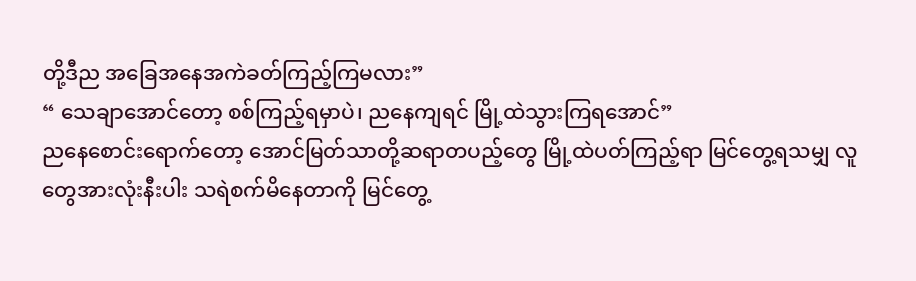တို့ဒီည အခြေအနေအကဲခတ်ကြည့်ကြမလား”
“ သေချာအောင်တော့ စစ်ကြည့်ရမှာပဲ၊ ညနေကျရင် မြို့ထဲသွားကြရအောင်”
ညနေစောင်းရောက်တော့ အောင်မြတ်သာတို့ဆရာတပည့်တွေ မြို့ထဲပတ်ကြည့်ရာ မြင်တွေ့ရသမျှ လူတွေအားလုံးနီးပါး သရဲစက်မိနေတာကို မြင်တွေ့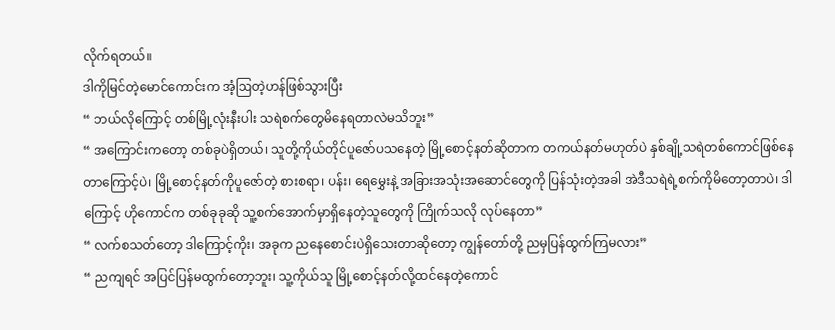လိုက်ရတယ်။
ဒါကိုမြင်တဲ့မောင်ကောင်းက အံ့ဩတဲ့ဟန်ဖြစ်သွားပြီး
“ ဘယ်လိုကြောင့် တစ်မြို့လုံးနီးပါး သရဲစက်တွေမိနေရတာလဲမသိဘူး”
“ အကြောင်းကတော့ တစ်ခုပဲရှိတယ်၊ သူတို့ကိုယ်တိုင်ပူဇော်ပသနေတဲ့ မြို့စောင့်နတ်ဆိုတာက တကယ်နတ်မဟုတ်ပဲ နှစ်ချို့သရဲတစ်ကောင်ဖြစ်နေတာကြောင့်ပဲ၊ မြို့စောင့်နတ်ကိုပူဇော်တဲ့ စားစရာ၊ ပန်း၊ ရေမွှေးနဲ့ အခြားအသုံးအဆောင်တွေကို ပြန်သုံးတဲ့အခါ အဲဒီသရဲရဲ့စက်ကိုမိတော့တာပဲ၊ ဒါကြောင့် ဟိုကောင်က တစ်ခုခုဆို သူ့စက်အောက်မှာရှိနေတဲ့သူတွေကို ကြိုက်သလို လုပ်နေတာ”
“ လက်စသတ်တော့ ဒါကြောင့်ကိုး၊ အခုက ညနေစောင်းပဲရှိသေးတာဆိုတော့ ကျွန်တော်တို့ ညမှပြန်ထွက်ကြမလား”
“ ညကျရင် အပြင်ပြန်မထွက်တော့ဘူး၊ သူ့ကိုယ်သူ မြို့စောင့်နတ်လို့ထင်နေတဲ့ကောင်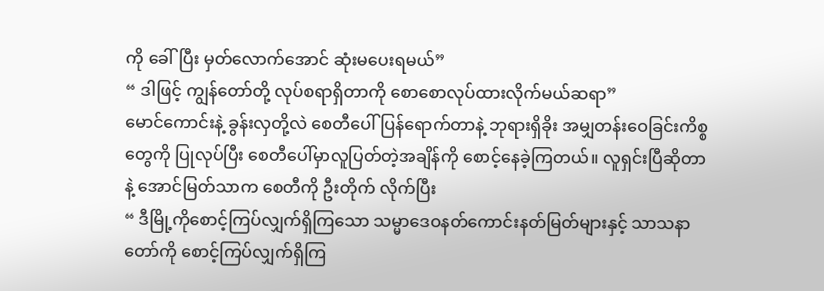ကို ခေါ်ပြီး မှတ်လောက်အောင် ဆုံးမပေးရမယ်”
“ ဒါဖြင့် ကျွန်တော်တို့ လုပ်စရာရှိတာကို စောစောလုပ်ထားလိုက်မယ်ဆရာ”
မောင်ကောင်းနဲ့ ခွန်းလှတို့လဲ စေတီပေါ်ပြန်ရောက်တာနဲ့ ဘုရားရှိခိုး အမျှတန်းဝေခြင်းကိစ္စတွေကို ပြုလုပ်ပြီး စေတီပေါ်မှာလူပြတ်တဲ့အချိန်ကို စောင့်နေခဲ့ကြတယ်။ လူရှင်းပြီဆိုတာနဲ့ အောင်မြတ်သာက စေတီကို ဦးတိုက် လိုက်ပြီး
“ ဒီမြို့ကိုစောင့်ကြပ်လျှက်ရှိကြသော သမ္မာဒေဝနတ်ကောင်းနတ်မြတ်များနှင့် သာသနာတော်ကို စောင့်ကြပ်လျှက်ရှိကြ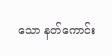သော နတ်ကောင်း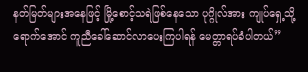နတ်မြတ်များအနေဖြင့် မြို့စောင့်သရဲဖြစ်နေသော ပုဂ္ဂိုလ်အား ကျုပ်ရှေ့သို့ရောက်အောင် ကူညီခေါ်ဆောင်လာပေးကြပါရန် မေတ္တာရပ်ခံပါတယ်”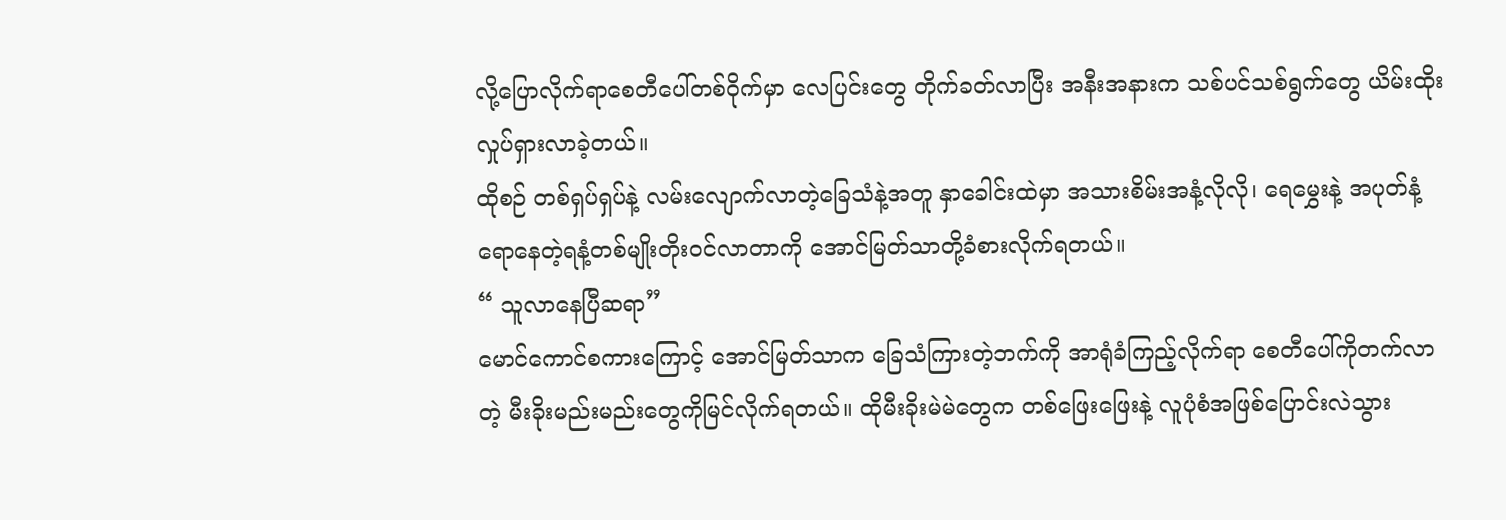လို့ပြောလိုက်ရာစေတီပေါ်တစ်ဝိုက်မှာ လေပြင်းတွေ တိုက်ခတ်လာပြီး အနီးအနားက သစ်ပင်သစ်ရွက်တွေ ယိမ်းထိုးလှုပ်ရှားလာခဲ့တယ်။
ထိုစဉ် တစ်ရှပ်ရှပ်နဲ့ လမ်းလျောက်လာတဲ့ခြေသံနဲ့အတူ နှာခေါင်းထဲမှာ အသားစိမ်းအနံ့လိုလို၊ ရေမွှေးနဲ့ အပုတ်နံ့ရောနေတဲ့ရနံ့တစ်မျိုးတိုးဝင်လာတာကို အောင်မြတ်သာတို့ခံစားလိုက်ရတယ်။
“ သူလာနေပြီဆရာ”
မောင်ကောင်စကားကြောင့် အောင်မြတ်သာက ခြေသံကြားတဲ့ဘက်ကို အာရုံခံကြည့်လိုက်ရာ စေတီပေါ်ကိုတက်လာတဲ့ မီးခိုးမည်းမည်းတွေကိုမြင်လိုက်ရတယ်။ ထိုမီးခိုးမဲမဲတွေက တစ်ဖြေးဖြေးနဲ့ လူပုံစံအဖြစ်ပြောင်းလဲသွား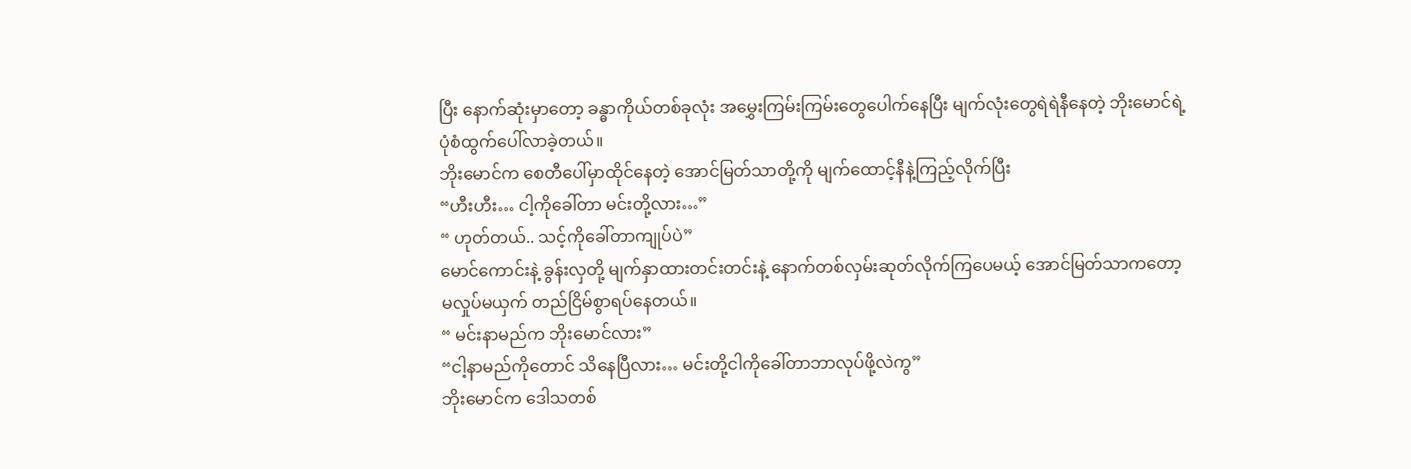ပြီး နောက်ဆုံးမှာတော့ ခန္ဓာကိုယ်တစ်ခုလုံး အမွှေးကြမ်းကြမ်းတွေပေါက်နေပြီး မျက်လုံးတွေရဲရဲနီနေတဲ့ ဘိုးမောင်ရဲ့ပုံစံထွက်ပေါ်လာခဲ့တယ်။
ဘိုးမောင်က စေတီပေါ်မှာထိုင်နေတဲ့ အောင်မြတ်သာတို့ကို မျက်ထောင့်နီနဲ့ကြည့်လိုက်ပြီး
“ဟီးဟီး… ငါ့ကိုခေါ်တာ မင်းတို့လား…”
“ ဟုတ်တယ်.. သင့်ကိုခေါ်တာကျုပ်ပဲ”
မောင်ကောင်းနဲ့ ခွန်းလှတို့ မျက်နှာထားတင်းတင်းနဲ့ နောက်တစ်လှမ်းဆုတ်လိုက်ကြပေမယ့် အောင်မြတ်သာကတော့ မလှုပ်မယှက် တည်ငြိမ်စွာရပ်နေတယ်။
“ မင်းနာမည်က ဘိုးမောင်လား”
“ငါ့နာမည်ကိုတောင် သိနေပြီလား… မင်းတို့ငါကိုခေါ်တာဘာလုပ်ဖို့လဲကွ”
ဘိုးမောင်က ဒေါသတစ်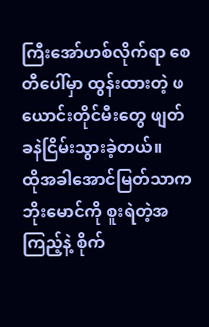ကြီးအော်ဟစ်လိုက်ရာ စေတီပေါ်မှာ ထွန်းထားတဲ့ ဖယောင်းတိုင်မီးတွေ ဖျတ်ခနဲငြိမ်းသွားခဲ့တယ်။
ထိုအခါအောင်မြတ်သာက ဘိုးမောင်ကို စူးရဲတဲ့အကြည့်နဲ့ စိုက်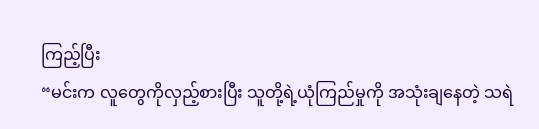ကြည့်ပြီး
“မင်းက လူတွေကိုလှည့်စားပြီး သူတို့ရဲ့ယုံကြည်မှုကို အသုံးချနေတဲ့ သရဲ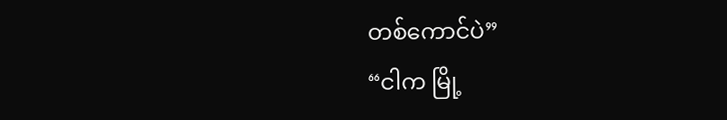တစ်ကောင်ပဲ”
“ငါက မြို့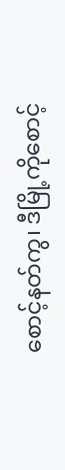စောင့်နတ်ကွ၊ ဒီမြို့ကိုစောင့်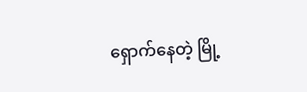ရှောက်နေတဲ့ မြို့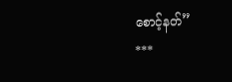စောင့်နတ်”
***